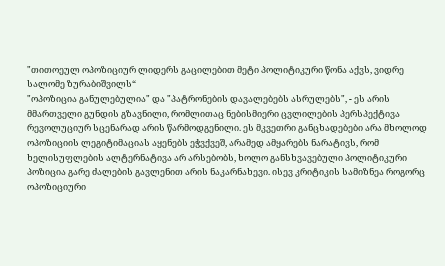"თითოეულ ოპოზიციურ ლიდერს გაცილებით მეტი პოლიტიკური წონა აქვს, ვიდრე სალომე ზურაბიშვილს“
"ოპოზიცია განულებულია" და "პატრონების დავალებებს ასრულებს", - ეს არის მმართველი გუნდის გზავნილი, რომლითაც ნებისმიერი ცვლილების პერსპექტივა რევოლუციურ სცენარად არის წარმოდგენილი. ეს მკვეთრი განცხადებები არა მხოლოდ ოპოზიციის ლეგიტიმაციას აყენებს ეჭვქვეშ, არამედ ამყარებს ნარატივს, რომ ხელისუფლების ალტერნატივა არ არსებობს, ხოლო განსხვავებული პოლიტიკური პოზიცია გარე ძალების გავლენით არის ნაკარნახევი. ისევ კრიტიკის სამიზნეა როგორც ოპოზიციური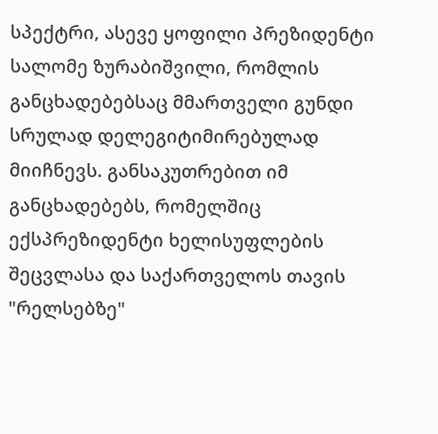სპექტრი, ასევე ყოფილი პრეზიდენტი სალომე ზურაბიშვილი, რომლის განცხადებებსაც მმართველი გუნდი სრულად დელეგიტიმირებულად მიიჩნევს. განსაკუთრებით იმ განცხადებებს, რომელშიც ექსპრეზიდენტი ხელისუფლების შეცვლასა და საქართველოს თავის "რელსებზე"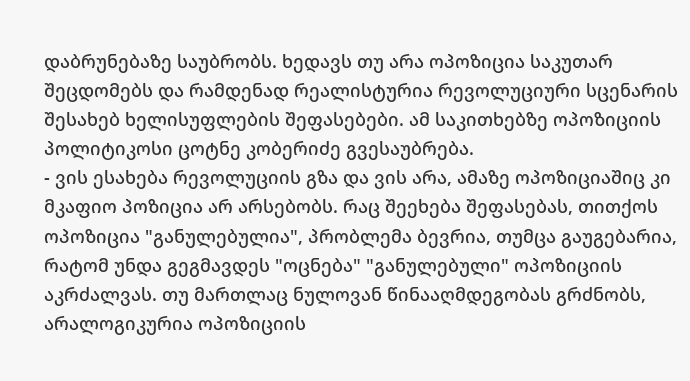დაბრუნებაზე საუბრობს. ხედავს თუ არა ოპოზიცია საკუთარ შეცდომებს და რამდენად რეალისტურია რევოლუციური სცენარის შესახებ ხელისუფლების შეფასებები. ამ საკითხებზე ოპოზიციის პოლიტიკოსი ცოტნე კობერიძე გვესაუბრება.
- ვის ესახება რევოლუციის გზა და ვის არა, ამაზე ოპოზიციაშიც კი მკაფიო პოზიცია არ არსებობს. რაც შეეხება შეფასებას, თითქოს ოპოზიცია "განულებულია", პრობლემა ბევრია, თუმცა გაუგებარია, რატომ უნდა გეგმავდეს "ოცნება" "განულებული" ოპოზიციის აკრძალვას. თუ მართლაც ნულოვან წინააღმდეგობას გრძნობს, არალოგიკურია ოპოზიციის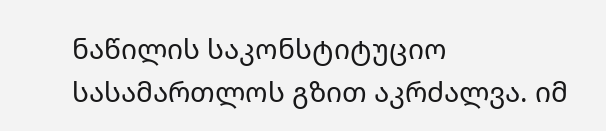ნაწილის საკონსტიტუციო სასამართლოს გზით აკრძალვა. იმ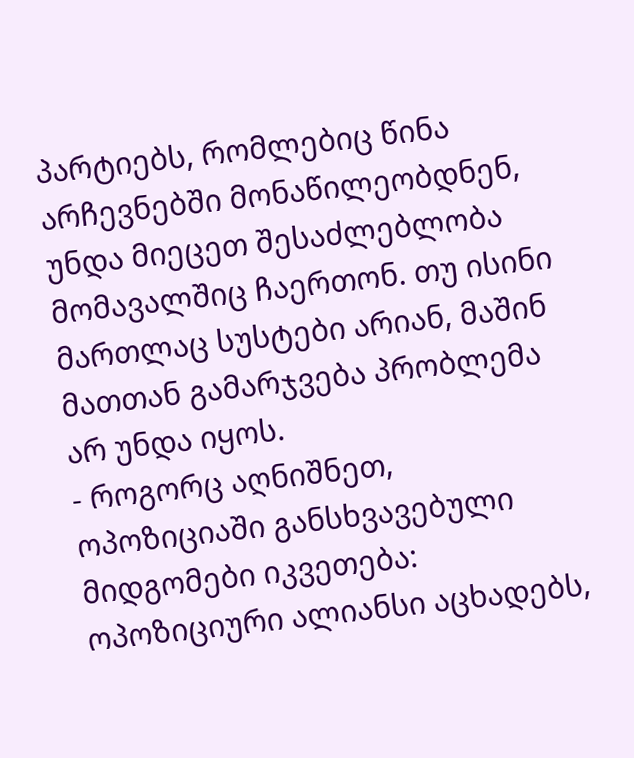პარტიებს, რომლებიც წინა არჩევნებში მონაწილეობდნენ, უნდა მიეცეთ შესაძლებლობა მომავალშიც ჩაერთონ. თუ ისინი მართლაც სუსტები არიან, მაშინ მათთან გამარჯვება პრობლემა არ უნდა იყოს.
- როგორც აღნიშნეთ, ოპოზიციაში განსხვავებული მიდგომები იკვეთება: ოპოზიციური ალიანსი აცხადებს,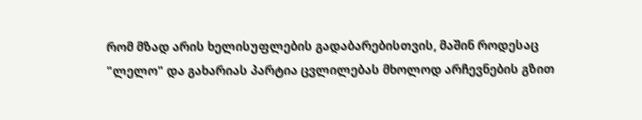რომ მზად არის ხელისუფლების გადაბარებისთვის, მაშინ როდესაც "ლელო" და გახარიას პარტია ცვლილებას მხოლოდ არჩევნების გზით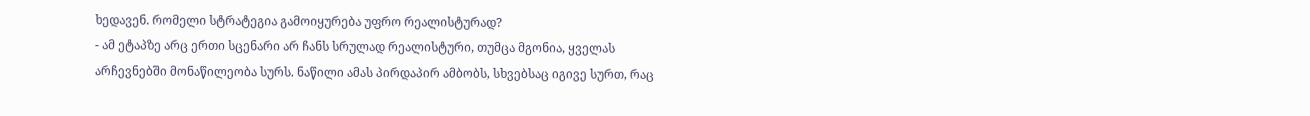ხედავენ. რომელი სტრატეგია გამოიყურება უფრო რეალისტურად?
- ამ ეტაპზე არც ერთი სცენარი არ ჩანს სრულად რეალისტური, თუმცა მგონია, ყველას არჩევნებში მონაწილეობა სურს. ნაწილი ამას პირდაპირ ამბობს, სხვებსაც იგივე სურთ, რაც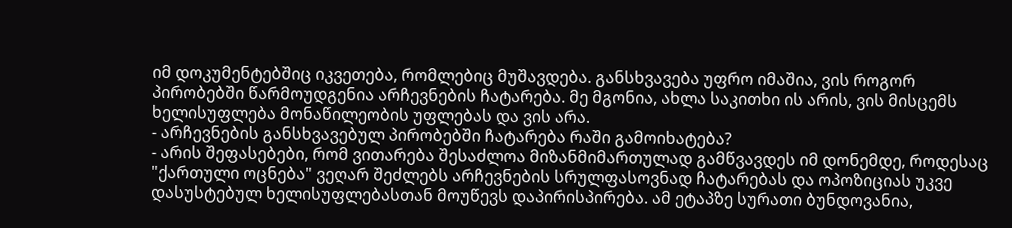იმ დოკუმენტებშიც იკვეთება, რომლებიც მუშავდება. განსხვავება უფრო იმაშია, ვის როგორ პირობებში წარმოუდგენია არჩევნების ჩატარება. მე მგონია, ახლა საკითხი ის არის, ვის მისცემს ხელისუფლება მონაწილეობის უფლებას და ვის არა.
- არჩევნების განსხვავებულ პირობებში ჩატარება რაში გამოიხატება?
- არის შეფასებები, რომ ვითარება შესაძლოა მიზანმიმართულად გამწვავდეს იმ დონემდე, როდესაც "ქართული ოცნება" ვეღარ შეძლებს არჩევნების სრულფასოვნად ჩატარებას და ოპოზიციას უკვე დასუსტებულ ხელისუფლებასთან მოუწევს დაპირისპირება. ამ ეტაპზე სურათი ბუნდოვანია,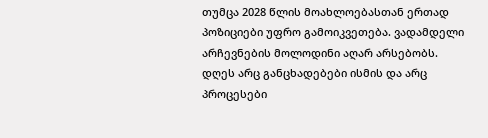თუმცა 2028 წლის მოახლოებასთან ერთად პოზიციები უფრო გამოიკვეთება. ვადამდელი არჩევნების მოლოდინი აღარ არსებობს. დღეს არც განცხადებები ისმის და არც პროცესები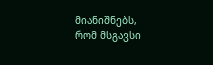მიანიშნებს, რომ მსგავსი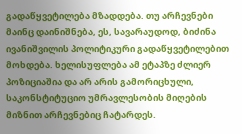გადაწყვეტილება მზადდება. თუ არჩევნები მაინც დაინიშნება, ეს, სავარაუდოდ, ბიძინა ივანიშვილის პოლიტიკური გადაწყვეტილებით მოხდება. ხელისუფლება ამ ეტაპზე ძლიერ პოზიციაშია და არ არის გამორიცხული, საკონსტიტუციო უმრავლესობის მიღების მიზნით არჩევნებიც ჩატარდეს.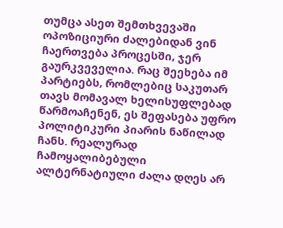თუმცა ასეთ შემთხვევაში ოპოზიციური ძალებიდან ვინ ჩაერთვება პროცესში, ჯერ გაურკვეველია. რაც შეეხება იმ პარტიებს, რომლებიც საკუთარ თავს მომავალ ხელისუფლებად წარმოაჩენენ, ეს შეფასება უფრო პოლიტიკური პიარის ნაწილად ჩანს. რეალურად ჩამოყალიბებული ალტერნატიული ძალა დღეს არ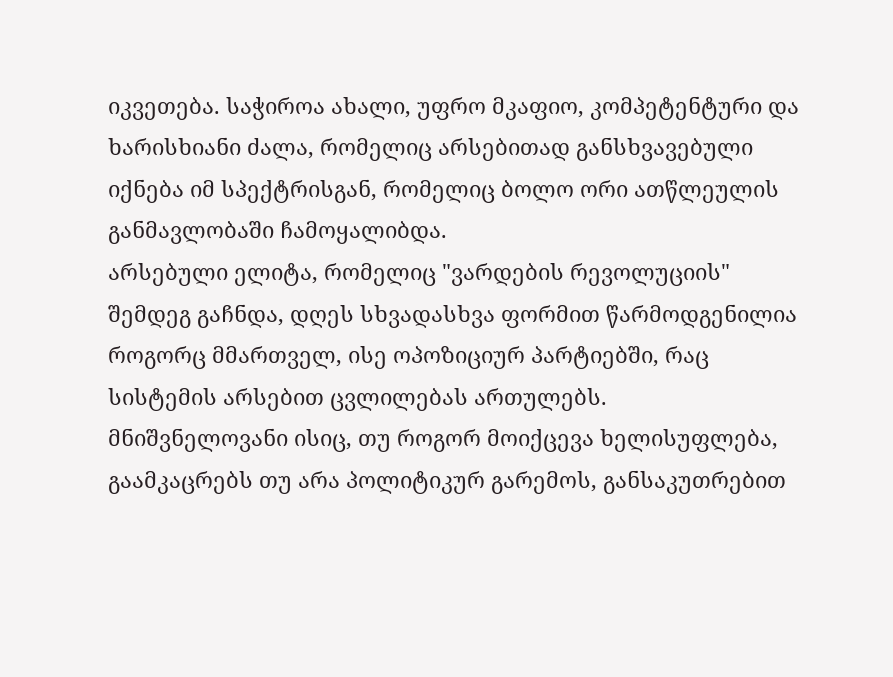იკვეთება. საჭიროა ახალი, უფრო მკაფიო, კომპეტენტური და ხარისხიანი ძალა, რომელიც არსებითად განსხვავებული იქნება იმ სპექტრისგან, რომელიც ბოლო ორი ათწლეულის განმავლობაში ჩამოყალიბდა.
არსებული ელიტა, რომელიც "ვარდების რევოლუციის" შემდეგ გაჩნდა, დღეს სხვადასხვა ფორმით წარმოდგენილია როგორც მმართველ, ისე ოპოზიციურ პარტიებში, რაც სისტემის არსებით ცვლილებას ართულებს.
მნიშვნელოვანი ისიც, თუ როგორ მოიქცევა ხელისუფლება, გაამკაცრებს თუ არა პოლიტიკურ გარემოს, განსაკუთრებით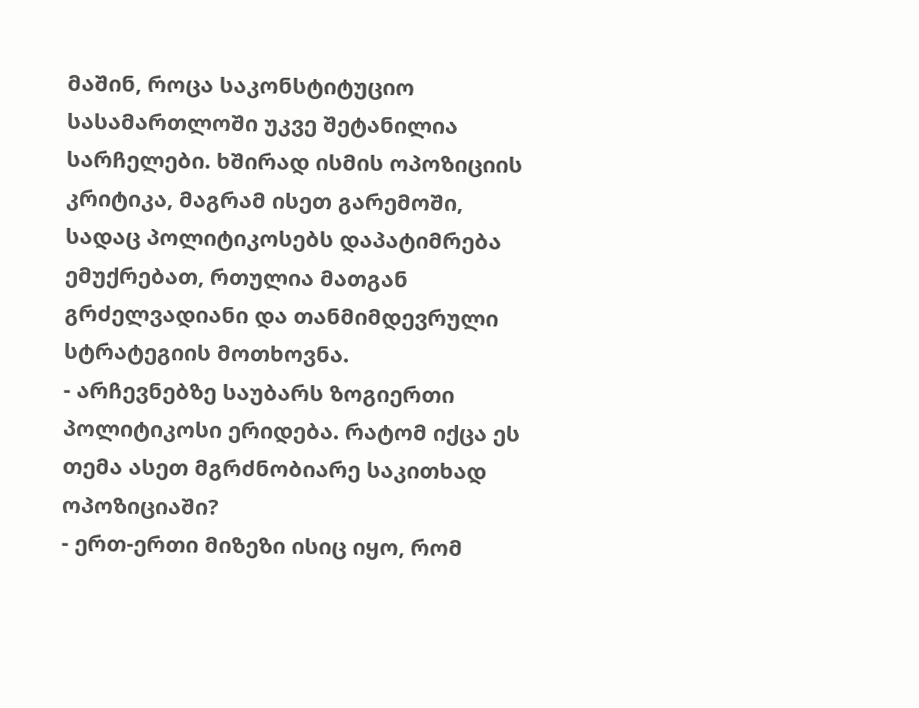მაშინ, როცა საკონსტიტუციო სასამართლოში უკვე შეტანილია სარჩელები. ხშირად ისმის ოპოზიციის კრიტიკა, მაგრამ ისეთ გარემოში, სადაც პოლიტიკოსებს დაპატიმრება ემუქრებათ, რთულია მათგან გრძელვადიანი და თანმიმდევრული სტრატეგიის მოთხოვნა.
- არჩევნებზე საუბარს ზოგიერთი პოლიტიკოსი ერიდება. რატომ იქცა ეს თემა ასეთ მგრძნობიარე საკითხად ოპოზიციაში?
- ერთ-ერთი მიზეზი ისიც იყო, რომ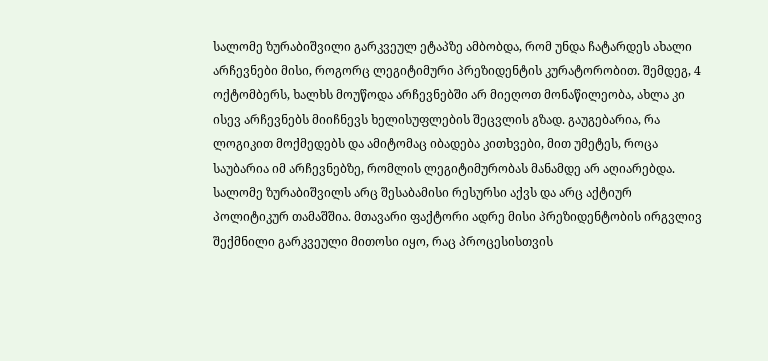სალომე ზურაბიშვილი გარკვეულ ეტაპზე ამბობდა, რომ უნდა ჩატარდეს ახალი არჩევნები მისი, როგორც ლეგიტიმური პრეზიდენტის კურატორობით. შემდეგ, 4 ოქტომბერს, ხალხს მოუწოდა არჩევნებში არ მიეღოთ მონაწილეობა, ახლა კი ისევ არჩევნებს მიიჩნევს ხელისუფლების შეცვლის გზად. გაუგებარია, რა ლოგიკით მოქმედებს და ამიტომაც იბადება კითხვები, მით უმეტეს, როცა საუბარია იმ არჩევნებზე, რომლის ლეგიტიმურობას მანამდე არ აღიარებდა.
სალომე ზურაბიშვილს არც შესაბამისი რესურსი აქვს და არც აქტიურ პოლიტიკურ თამაშშია. მთავარი ფაქტორი ადრე მისი პრეზიდენტობის ირგვლივ შექმნილი გარკვეული მითოსი იყო, რაც პროცესისთვის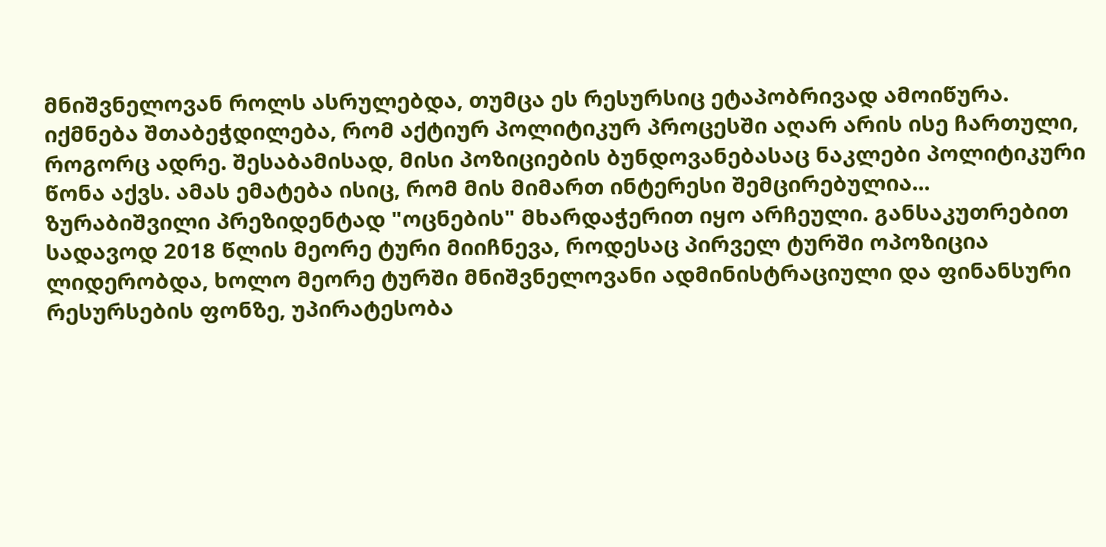მნიშვნელოვან როლს ასრულებდა, თუმცა ეს რესურსიც ეტაპობრივად ამოიწურა. იქმნება შთაბეჭდილება, რომ აქტიურ პოლიტიკურ პროცესში აღარ არის ისე ჩართული, როგორც ადრე. შესაბამისად, მისი პოზიციების ბუნდოვანებასაც ნაკლები პოლიტიკური წონა აქვს. ამას ემატება ისიც, რომ მის მიმართ ინტერესი შემცირებულია...
ზურაბიშვილი პრეზიდენტად "ოცნების" მხარდაჭერით იყო არჩეული. განსაკუთრებით სადავოდ 2018 წლის მეორე ტური მიიჩნევა, როდესაც პირველ ტურში ოპოზიცია ლიდერობდა, ხოლო მეორე ტურში მნიშვნელოვანი ადმინისტრაციული და ფინანსური რესურსების ფონზე, უპირატესობა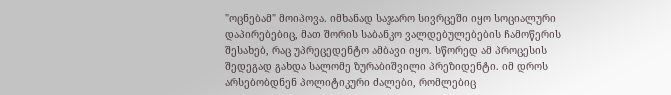"ოცნებამ" მოიპოვა. იმხანად საჯარო სივრცეში იყო სოციალური დაპირებებიც, მათ შორის საბანკო ვალდებულებების ჩამოწერის შესახებ, რაც უპრეცედენტო ამბავი იყო. სწორედ ამ პროცესის შედეგად გახდა სალომე ზურაბიშვილი პრეზიდენტი. იმ დროს არსებობდნენ პოლიტიკური ძალები, რომლებიც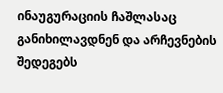ინაუგურაციის ჩაშლასაც განიხილავდნენ და არჩევნების შედეგებს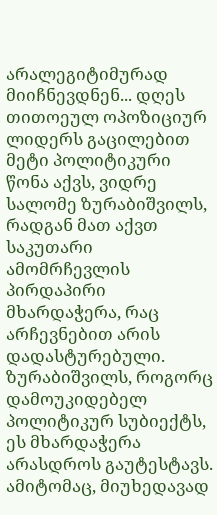არალეგიტიმურად მიიჩნევდნენ... დღეს თითოეულ ოპოზიციურ ლიდერს გაცილებით მეტი პოლიტიკური წონა აქვს, ვიდრე სალომე ზურაბიშვილს, რადგან მათ აქვთ საკუთარი ამომრჩევლის პირდაპირი მხარდაჭერა, რაც არჩევნებით არის დადასტურებული. ზურაბიშვილს, როგორც დამოუკიდებელ პოლიტიკურ სუბიექტს, ეს მხარდაჭერა არასდროს გაუტესტავს. ამიტომაც, მიუხედავად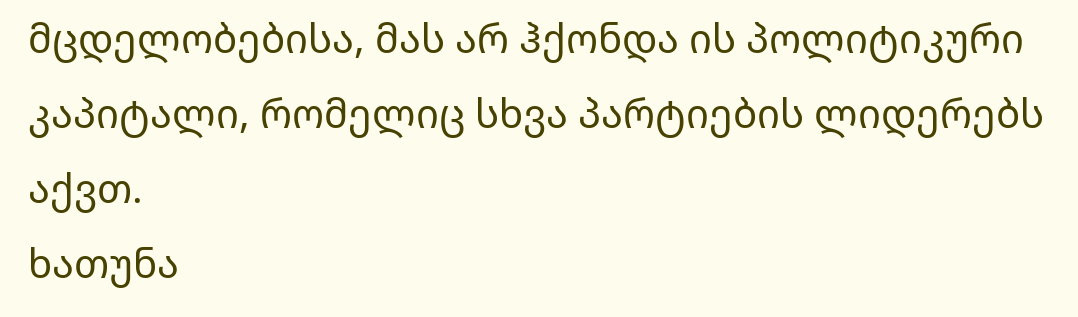მცდელობებისა, მას არ ჰქონდა ის პოლიტიკური კაპიტალი, რომელიც სხვა პარტიების ლიდერებს აქვთ.
ხათუნა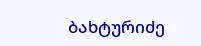ბახტურიძე